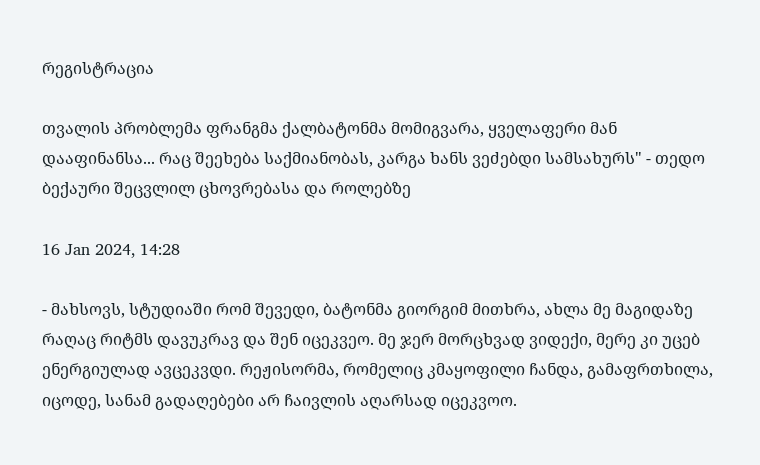რეგისტრაცია

თვალის პრობლემა ფრანგმა ქალბატონმა მომიგვარა, ყველაფერი მან დააფინანსა... რაც შეეხება საქმიანობას, კარგა ხანს ვეძებდი სამსახურს" - თედო ბექაური შეცვლილ ცხოვრებასა და როლებზე

16 Jan 2024, 14:28

- მახსოვს, სტუდიაში რომ შევედი, ბატონმა გიორგიმ მითხრა, ახლა მე მაგიდაზე რაღაც რიტმს დავუკრავ და შენ იცეკვეო. მე ჯერ მორცხვად ვიდექი, მერე კი უცებ ენერგიულად ავცეკვდი. რეჟისორმა, რომელიც კმაყოფილი ჩანდა, გამაფრთხილა, იცოდე, სანამ გადაღებები არ ჩაივლის აღარსად იცეკვოო.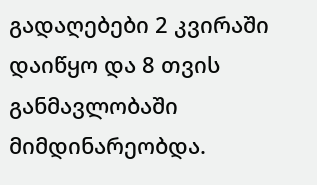გადაღებები 2 კვირაში დაიწყო და 8 თვის განმავლობაში მიმდინარეობდა.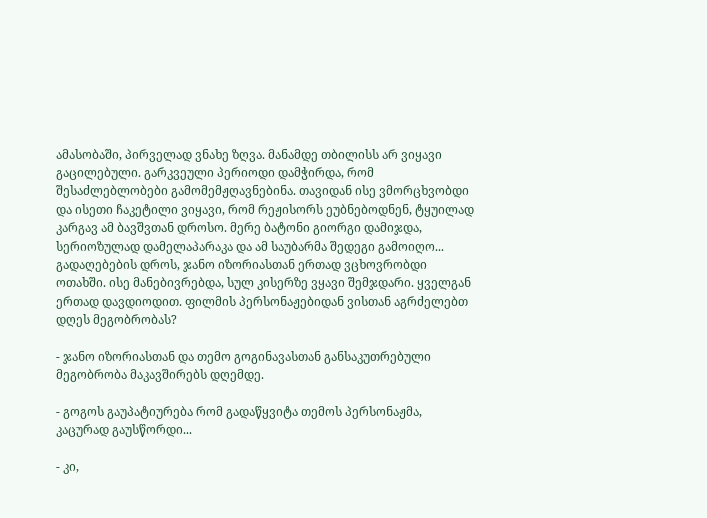ამასობაში, პირველად ვნახე ზღვა. მანამდე თბილისს არ ვიყავი გაცილებული. გარკვეული პერიოდი დამჭირდა, რომ შესაძლებლობები გამომემჟღავნებინა. თავიდან ისე ვმორცხვობდი და ისეთი ჩაკეტილი ვიყავი, რომ რეჟისორს ეუბნებოდნენ, ტყუილად კარგავ ამ ბავშვთან დროსო. მერე ბატონი გიორგი დამიჯდა, სერიოზულად დამელაპარაკა და ამ საუბარმა შედეგი გამოიღო... გადაღებების დროს, ჯანო იზორიასთან ერთად ვცხოვრობდი ოთახში. ისე მანებივრებდა, სულ კისერზე ვყავი შემჯდარი. ყველგან ერთად დავდიოდით. ფილმის პერსონაჟებიდან ვისთან აგრძელებთ დღეს მეგობრობას?

- ჯანო იზორიასთან და თემო გოგინავასთან განსაკუთრებული მეგობრობა მაკავშირებს დღემდე.

- გოგოს გაუპატიურება რომ გადაწყვიტა თემოს პერსონაჟმა, კაცურად გაუსწორდი...

- კი,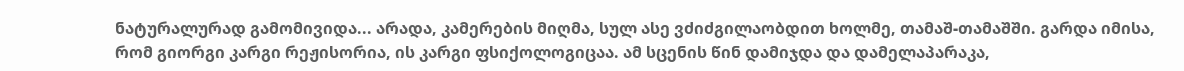ნატურალურად გამომივიდა... არადა, კამერების მიღმა, სულ ასე ვძიძგილაობდით ხოლმე, თამაშ-თამაშში. გარდა იმისა, რომ გიორგი კარგი რეჟისორია, ის კარგი ფსიქოლოგიცაა. ამ სცენის წინ დამიჯდა და დამელაპარაკა,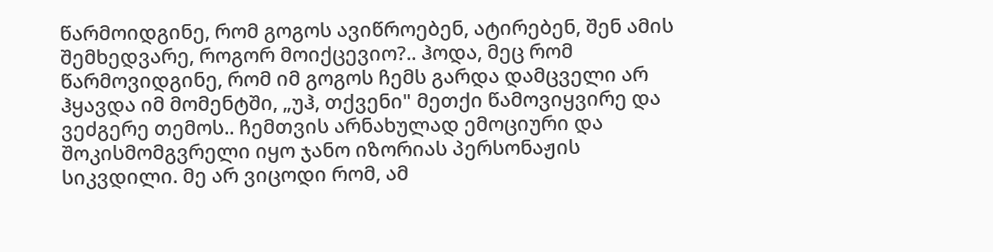წარმოიდგინე, რომ გოგოს ავიწროებენ, ატირებენ, შენ ამის შემხედვარე, როგორ მოიქცევიო?.. ჰოდა, მეც რომ წარმოვიდგინე, რომ იმ გოგოს ჩემს გარდა დამცველი არ ჰყავდა იმ მომენტში, „უჰ, თქვენი" მეთქი წამოვიყვირე და ვეძგერე თემოს.. ჩემთვის არნახულად ემოციური და შოკისმომგვრელი იყო ჯანო იზორიას პერსონაჟის სიკვდილი. მე არ ვიცოდი რომ, ამ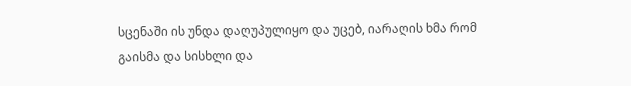სცენაში ის უნდა დაღუპულიყო და უცებ, იარაღის ხმა რომ გაისმა და სისხლი და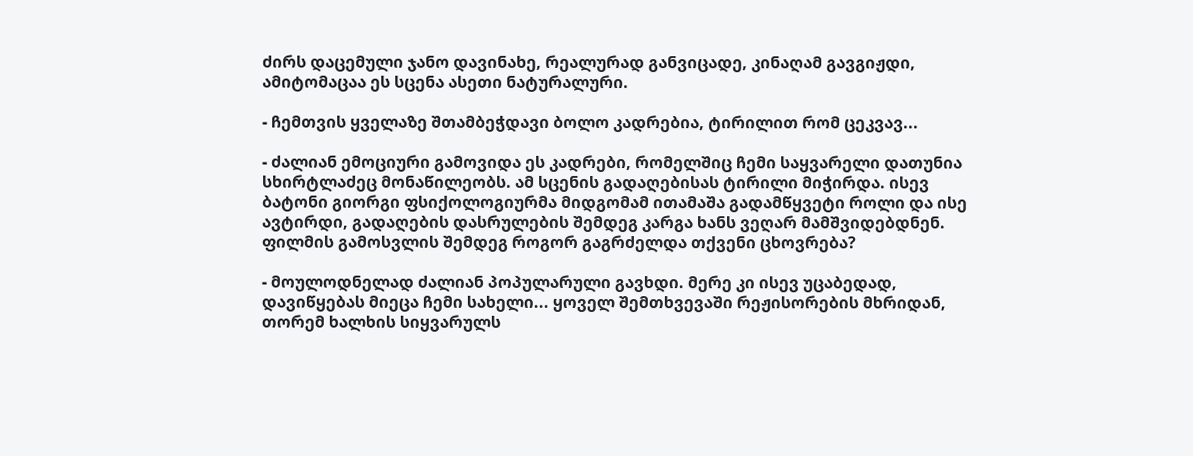ძირს დაცემული ჯანო დავინახე, რეალურად განვიცადე, კინაღამ გავგიჟდი, ამიტომაცაა ეს სცენა ასეთი ნატურალური.

- ჩემთვის ყველაზე შთამბეჭდავი ბოლო კადრებია, ტირილით რომ ცეკვავ...

- ძალიან ემოციური გამოვიდა ეს კადრები, რომელშიც ჩემი საყვარელი დათუნია სხირტლაძეც მონაწილეობს. ამ სცენის გადაღებისას ტირილი მიჭირდა. ისევ ბატონი გიორგი ფსიქოლოგიურმა მიდგომამ ითამაშა გადამწყვეტი როლი და ისე ავტირდი, გადაღების დასრულების შემდეგ კარგა ხანს ვეღარ მამშვიდებდნენ. ფილმის გამოსვლის შემდეგ როგორ გაგრძელდა თქვენი ცხოვრება?

- მოულოდნელად ძალიან პოპულარული გავხდი. მერე კი ისევ უცაბედად, დავიწყებას მიეცა ჩემი სახელი... ყოველ შემთხვევაში რეჟისორების მხრიდან, თორემ ხალხის სიყვარულს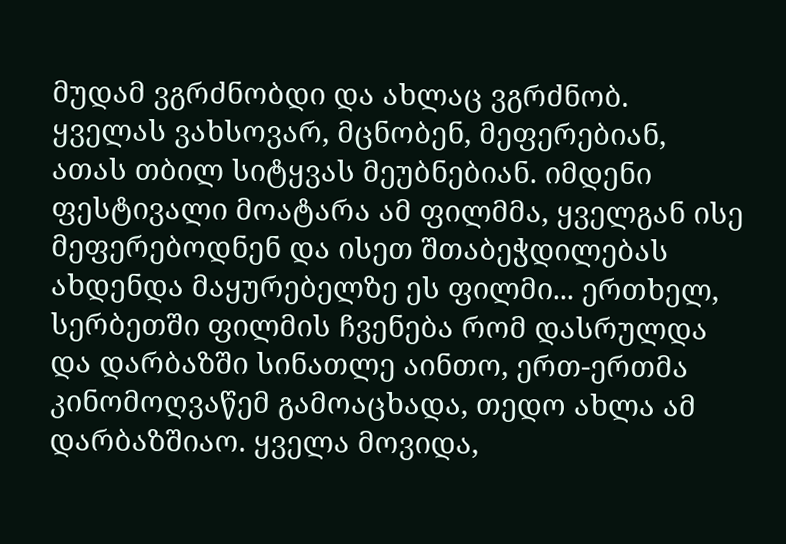მუდამ ვგრძნობდი და ახლაც ვგრძნობ. ყველას ვახსოვარ, მცნობენ, მეფერებიან, ათას თბილ სიტყვას მეუბნებიან. იმდენი ფესტივალი მოატარა ამ ფილმმა, ყველგან ისე მეფერებოდნენ და ისეთ შთაბეჭდილებას ახდენდა მაყურებელზე ეს ფილმი... ერთხელ, სერბეთში ფილმის ჩვენება რომ დასრულდა და დარბაზში სინათლე აინთო, ერთ-ერთმა კინომოღვაწემ გამოაცხადა, თედო ახლა ამ დარბაზშიაო. ყველა მოვიდა,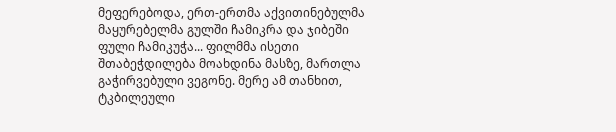მეფერებოდა, ერთ-ერთმა აქვითინებულმა მაყურებელმა გულში ჩამიკრა და ჯიბეში ფული ჩამიკუჭა... ფილმმა ისეთი შთაბეჭდილება მოახდინა მასზე, მართლა გაჭირვებული ვეგონე. მერე ამ თანხით, ტკბილეული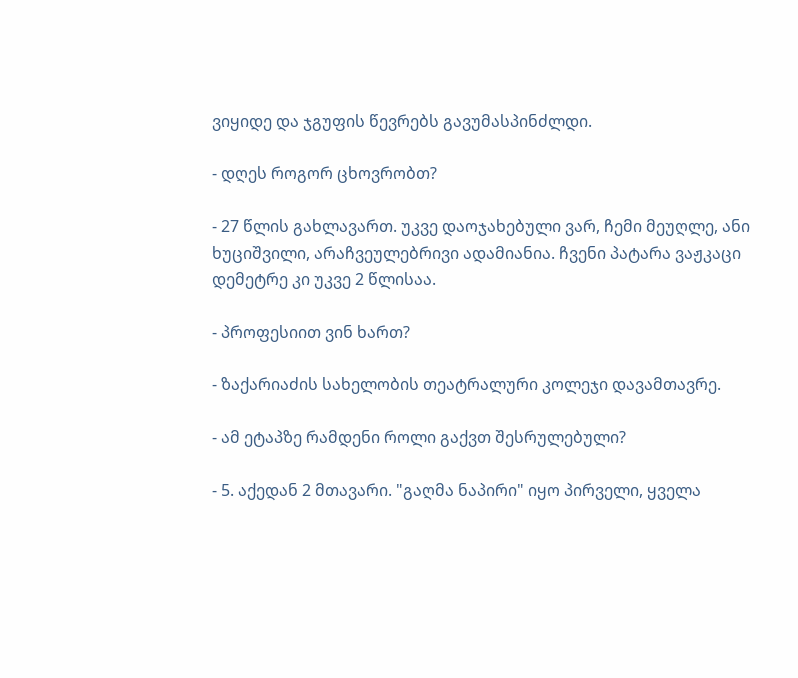ვიყიდე და ჯგუფის წევრებს გავუმასპინძლდი.

- დღეს როგორ ცხოვრობთ?

- 27 წლის გახლავართ. უკვე დაოჯახებული ვარ, ჩემი მეუღლე, ანი ხუციშვილი, არაჩვეულებრივი ადამიანია. ჩვენი პატარა ვაჟკაცი დემეტრე კი უკვე 2 წლისაა.

- პროფესიით ვინ ხართ?

- ზაქარიაძის სახელობის თეატრალური კოლეჯი დავამთავრე.

- ამ ეტაპზე რამდენი როლი გაქვთ შესრულებული?

- 5. აქედან 2 მთავარი. "გაღმა ნაპირი" იყო პირველი, ყველა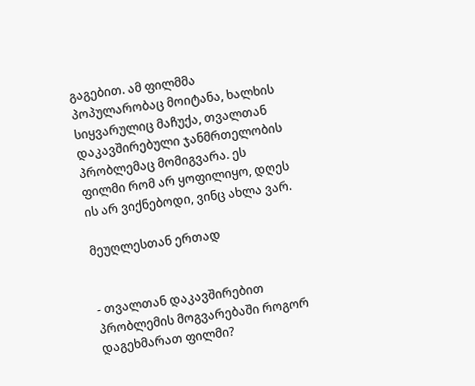გაგებით. ამ ფილმმა პოპულარობაც მოიტანა, ხალხის სიყვარულიც მაჩუქა, თვალთან დაკავშირებული ჯანმრთელობის პრობლემაც მომიგვარა. ეს ფილმი რომ არ ყოფილიყო, დღეს ის არ ვიქნებოდი, ვინც ახლა ვარ.

მეუღლესთან ერთად


- თვალთან დაკავშირებით პრობლემის მოგვარებაში როგორ დაგეხმარათ ფილმი?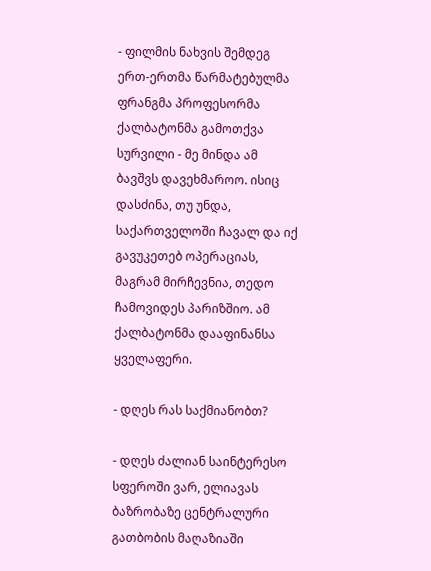- ფილმის ნახვის შემდეგ ერთ-ერთმა წარმატებულმა ფრანგმა პროფესორმა ქალბატონმა გამოთქვა სურვილი - მე მინდა ამ ბავშვს დავეხმაროო. ისიც დასძინა, თუ უნდა, საქართველოში ჩავალ და იქ გავუკეთებ ოპერაციას, მაგრამ მირჩევნია, თედო ჩამოვიდეს პარიზშიო. ამ ქალბატონმა დააფინანსა ყველაფერი.

- დღეს რას საქმიანობთ?

- დღეს ძალიან საინტერესო სფეროში ვარ, ელიავას ბაზრობაზე ცენტრალური გათბობის მაღაზიაში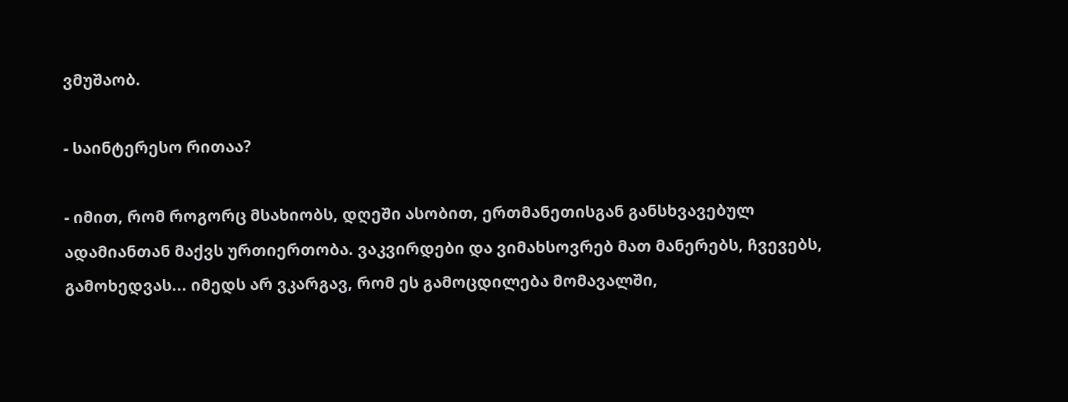ვმუშაობ.

- საინტერესო რითაა?

- იმით, რომ როგორც მსახიობს, დღეში ასობით, ერთმანეთისგან განსხვავებულ ადამიანთან მაქვს ურთიერთობა. ვაკვირდები და ვიმახსოვრებ მათ მანერებს, ჩვევებს, გამოხედვას... იმედს არ ვკარგავ, რომ ეს გამოცდილება მომავალში,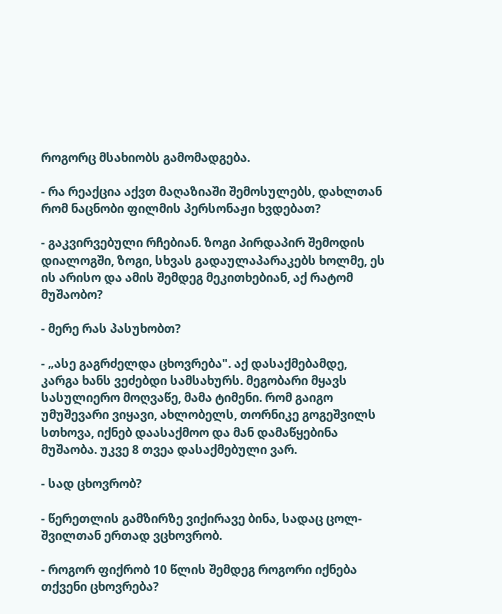როგორც მსახიობს გამომადგება.

- რა რეაქცია აქვთ მაღაზიაში შემოსულებს, დახლთან რომ ნაცნობი ფილმის პერსონაჟი ხვდებათ?

- გაკვირვებული რჩებიან. ზოგი პირდაპირ შემოდის დიალოგში, ზოგი, სხვას გადაულაპარაკებს ხოლმე, ეს ის არისო და ამის შემდეგ მეკითხებიან, აქ რატომ მუშაობო?

- მერე რას პასუხობთ?

- „ასე გაგრძელდა ცხოვრება". აქ დასაქმებამდე, კარგა ხანს ვეძებდი სამსახურს. მეგობარი მყავს სასულიერო მოღვაწე, მამა ტიმენი. რომ გაიგო უმუშევარი ვიყავი, ახლობელს, თორნიკე გოგეშვილს სთხოვა, იქნებ დაასაქმოო და მან დამაწყებინა მუშაობა. უკვე 8 თვეა დასაქმებული ვარ.

- სად ცხოვრობ?

- წერეთლის გამზირზე ვიქირავე ბინა, სადაც ცოლ-შვილთან ერთად ვცხოვრობ.

- როგორ ფიქრობ 10 წლის შემდეგ როგორი იქნება თქვენი ცხოვრება?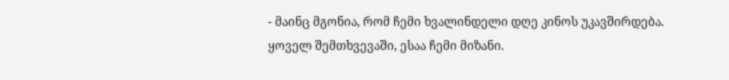- მაინც მგონია, რომ ჩემი ხვალინდელი დღე კინოს უკავშირდება. ყოველ შემთხვევაში, ესაა ჩემი მიზანი.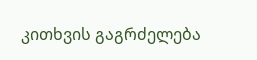კითხვის გაგრძელება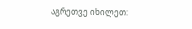აგრეთვე იხილეთ: